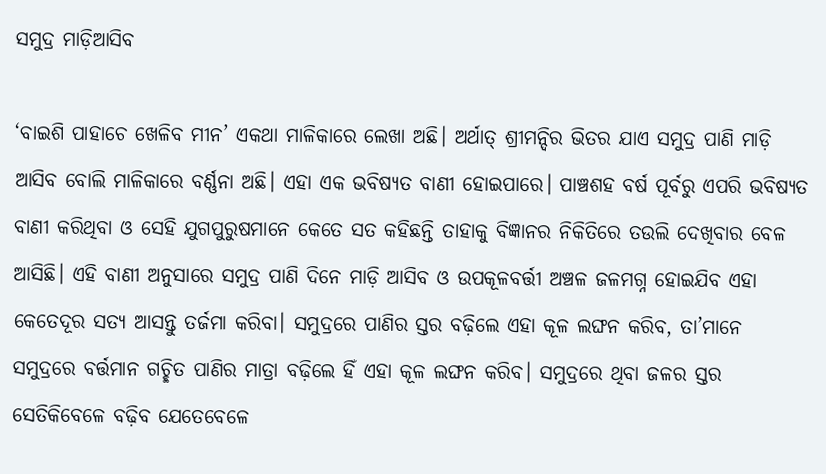ସମୁଦ୍ର ମାଡ଼ିଆସିବ

‘ବାଇଶି ପାହାଚେ ଖେଳିବ ମୀନ’ ଏକଥା ମାଳିକାରେ ଲେଖା ଅଛି। ଅର୍ଥାତ୍‌ ଶ୍ରୀମନ୍ଦିର ଭିତର ଯାଏ ସମୁଦ୍ର ପାଣି ମାଡ଼ି ଆସିବ ବୋଲି ମାଳିକାରେ ବର୍ଣ୍ଣନା ଅଛି। ଏହା ଏକ ଭବିଷ୍ୟତ ବାଣୀ ହୋଇପାରେ। ପାଞ୍ଚଶହ ବର୍ଷ ପୂର୍ବରୁ ଏପରି ଭବିଷ୍ୟତ ବାଣୀ କରିଥିବା ଓ ସେହି ଯୁଗପୁରୁଷମାନେ କେତେ ସତ କହିଛନ୍ତି ତାହାକୁ ବିଜ୍ଞାନର ନିକିତିରେ ତଉଲି ଦେଖିବାର ବେଳ ଆସିଛି। ଏହି ବାଣୀ ଅନୁସାରେ ସମୁଦ୍ର ପାଣି ଦିନେ ମାଡ଼ି ଆସିବ ଓ ଉପକୂଳବର୍ତ୍ତୀ ଅଞ୍ଚଳ ଜଳମଗ୍ନ ହୋଇଯିବ ଏହା କେତେଦୂର ସତ୍ୟ ଆସନ୍ତୁ ତର୍ଜମା କରିବା। ସମୁଦ୍ରରେ ପାଣିର ସ୍ତର ବଢ଼ିଲେ ଏହା କୂଳ ଲଙ୍ଘନ କରିବ, ତା’ମାନେ ସମୁଦ୍ରରେ ବର୍ତ୍ତମାନ ଗଚ୍ଛିତ ପାଣିର ମାତ୍ରା ବଢ଼ିଲେ ହିଁ ଏହା କୂଳ ଲଙ୍ଘନ କରିବ। ସମୁଦ୍ରରେ ଥିବା ଜଳର ସ୍ତର ସେତିକିବେଳେ ବଢ଼ିବ ଯେତେବେଳେ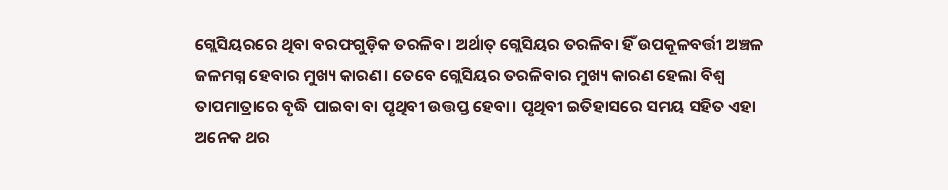ଗ୍ଲେସିୟରରେ ଥିବା ବରଫଗୁଡ଼ିକ ତରଳିବ। ଅର୍ଥାତ୍‌ ଗ୍ଲେସିୟର ତରଳିବା ହିଁ ଉପକୂଳବର୍ତ୍ତୀ ଅଞ୍ଚଳ ଜଳମଗ୍ନ ହେବାର ମୁଖ୍ୟ କାରଣ। ତେବେ ଗ୍ଲେସିୟର ତରଳିବାର ମୁଖ୍ୟ କାରଣ ହେଲା ବିଶ୍ୱ ତାପମାତ୍ରାରେ ବୃଦ୍ଧି ପାଇବା ବା ପୃଥିବୀ ଉତ୍ତପ୍ତ ହେବା। ପୃଥିବୀ ଇତିହାସରେ ସମୟ ସହିତ ଏହା ଅନେକ ଥର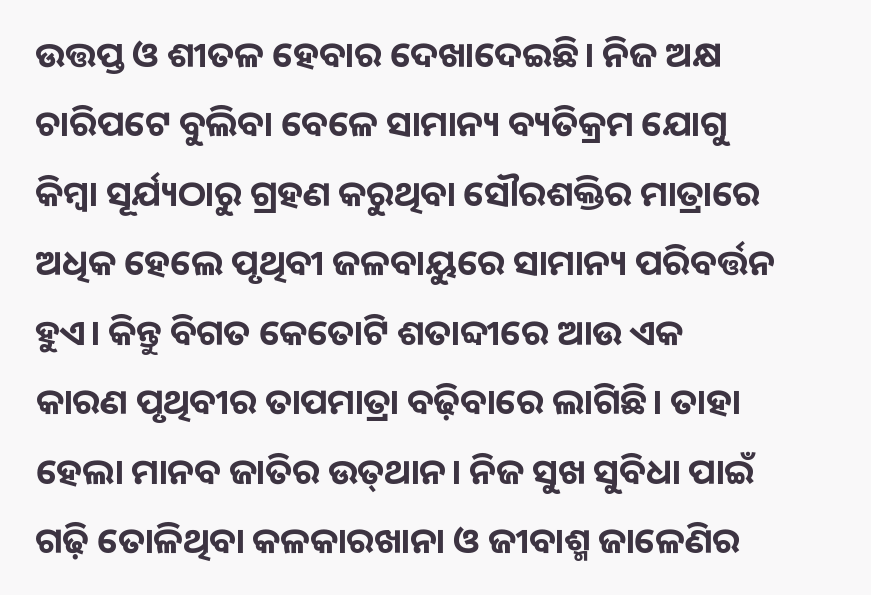ଉତ୍ତପ୍ତ ଓ ଶୀତଳ ହେବାର ଦେଖାଦେଇଛି। ନିଜ ଅକ୍ଷ ଚାରିପଟେ ବୁଲିବା ବେଳେ ସାମାନ୍ୟ ବ୍ୟତିକ୍ରମ ଯୋଗୁ କିମ୍ବା ସୂର୍ଯ୍ୟଠାରୁ ଗ୍ରହଣ କରୁଥିବା ସୌରଶକ୍ତିର ମାତ୍ରାରେ ଅଧିକ ହେଲେ ପୃଥିବୀ ଜଳବାୟୁରେ ସାମାନ୍ୟ ପରିବର୍ତ୍ତନ ହୁଏ। କିନ୍ତୁ ବିଗତ କେତୋଟି ଶତାବ୍ଦୀରେ ଆଉ ଏକ କାରଣ ପୃଥିବୀର ତାପମାତ୍ରା ବଢ଼ିବାରେ ଲାଗିଛି। ତାହା ହେଲା ମାନବ ଜାତିର ଉତ୍‌ଥାନ। ନିଜ ସୁଖ ସୁବିଧା ପାଇଁ ଗଢ଼ି ତୋଳିଥିବା କଳକାରଖାନା ଓ ଜୀବାଶ୍ମ ଜାଳେଣିର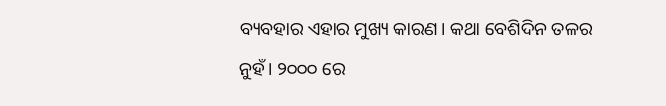ବ୍ୟବହାର ଏହାର ମୁଖ୍ୟ କାରଣ। କଥା ବେଶିଦିନ ତଳର ନୁହଁ। ୨୦୦୦ ରେ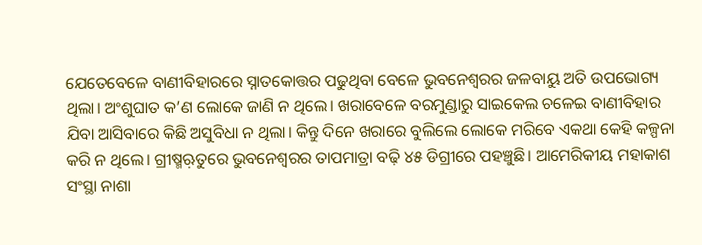ଯେତେବେଳେ ବାଣୀବିହାରରେ ସ୍ନାତକୋତ୍ତର ପଢୁଥିବା ବେଳେ ଭୁବନେଶ୍ୱରର ଜଳବାୟୁ ଅତି ଉପଭୋଗ୍ୟ ଥିଲା। ଅଂଶୁଘାତ କ’ଣ ଲୋକେ ଜାଣି ନ ଥିଲେ। ଖରାବେଳେ ବରମୁଣ୍ଡାରୁ ସାଇକେଲ ଚଳେଇ ବାଣୀବିହାର ଯିବା ଆସିବାରେ କିଛି ଅସୁବିଧା ନ ଥିଲା। କିନ୍ତୁ ଦିନେ ଖରାରେ ବୁଲିଲେ ଲୋକେ ମରିବେ ଏକଥା କେହି କଳ୍ପନା କରି ନ ଥିଲେ। ଗ୍ରୀଷ୍ମଋ଼ତୁରେ ଭୁବନେଶ୍ୱରର ତାପମାତ୍ରା ବଢ଼ି ୪୫ ଡିଗ୍ରୀରେ ପହଞ୍ଚୁଛି। ଆମେରିକୀୟ ମହାକାଶ ସଂସ୍ଥା ନାଶା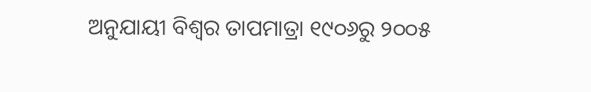ଅନୁଯାୟୀ ବିଶ୍ୱର ତାପମାତ୍ରା ୧୯୦୬ରୁ ୨୦୦୫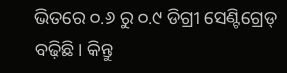ଭିତରେ ୦.୬ ରୁ ୦.୯ ଡିଗ୍ରୀ ସେଣ୍ଟିଗ୍ରେଡ୍‌ ବଢ଼ିଛି। କିନ୍ତୁ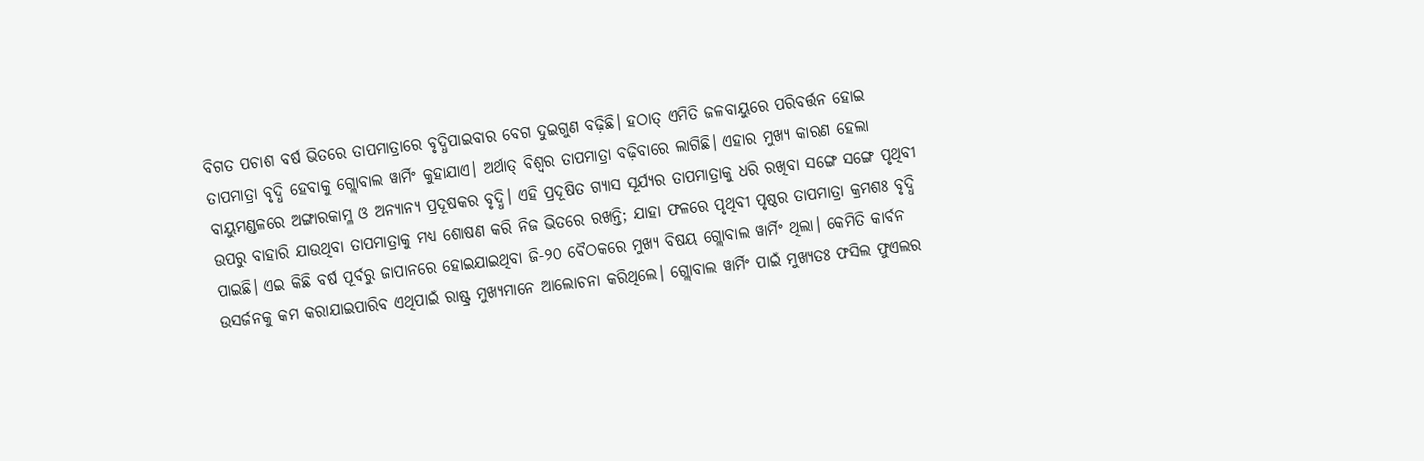ବିଗତ ପଚାଶ ବର୍ଷ ଭିତରେ ତାପମାତ୍ରାରେ ବୃଦ୍ଧିପାଇବାର ବେଗ ଦୁଇଗୁଣ ବଢ଼ିଛି। ହଠାତ୍‌ ଏମିତି ଜଳବାୟୁରେ ପରିବର୍ତ୍ତନ ହୋଇ ତାପମାତ୍ରା ବୃଦ୍ଧି ହେବାକୁ ଗ୍ଲୋବାଲ ୱାର୍ମିଂ କୁହାଯାଏ। ଅର୍ଥାତ୍‌ ବିଶ୍ୱର ତାପମାତ୍ରା ବଢ଼ିବାରେ ଲାଗିଛି। ଏହାର ମୁଖ୍ୟ କାରଣ ହେଲା ବାୟୁମଣ୍ଡଳରେ ଅଙ୍ଗାରକାମ୍ଳ ଓ ଅନ୍ୟାନ୍ୟ ପ୍ରଦୂଷକର ବୃଦ୍ଧି। ଏହି ପ୍ରଦୂଷିତ ଗ୍ୟାସ ସୂର୍ଯ୍ୟର ତାପମାତ୍ରାକୁ ଧରି ରଖିବା ସଙ୍ଗେ ସଙ୍ଗେ ପୃଥିବୀ ଉପରୁ ବାହାରି ଯାଉଥିବା ତାପମାତ୍ରାକୁ ମଧ୍ୟ ଶୋଷଣ କରି ନିଜ ଭିତରେ ରଖନ୍ତି; ଯାହା ଫଳରେ ପୃଥିବୀ ପୃଷ୍ଠର ତାପମାତ୍ରା କ୍ରମଶଃ ବୃଦ୍ଧି ପାଇଛି। ଏଇ କିଛି ବର୍ଷ ପୂର୍ବରୁ ଜାପାନରେ ହୋଇଯାଇଥିବା ଜି-୨୦ ବୈଠକରେ ମୁଖ୍ୟ ବିଷୟ ଗ୍ଲୋବାଲ ୱାର୍ମିଂ ଥିଲା। କେମିତି କାର୍ବନ ଉସର୍ଜନକୁ କମ କରାଯାଇପାରିବ ଏଥିପାଇଁ ରାଷ୍ଟ୍ର ମୁଖ୍ୟମାନେ ଆଲୋଚନା କରିଥିଲେ। ଗ୍ଲୋବାଲ ୱାର୍ମିଂ ପାଇଁ ମୁଖ୍ୟତଃ ଫସିଲ ଫୁଏଲର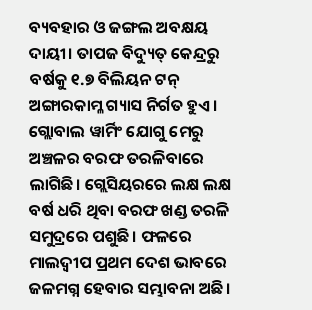ବ୍ୟବହାର ଓ ଜଙ୍ଗଲ ଅବକ୍ଷୟ ଦାୟୀ। ତାପଜ ବିଦ୍ୟୁତ୍‌ କେନ୍ଦ୍ରରୁ ବର୍ଷକୁ ୧.୭ ବିଲିୟନ ଟନ୍‌ ଅଙ୍ଗାରକାମ୍ଳ ଗ୍ୟାସ ନିର୍ଗତ ହୁଏ। ଗ୍ଲୋବାଲ ୱାର୍ମିଂ ଯୋଗୁ ମେରୁ ଅଞ୍ଚଳର ବରଫ ତରଳିବାରେ ଲାଗିଛି। ଗ୍ଲେସିୟରରେ ଲକ୍ଷ ଲକ୍ଷ ବର୍ଷ ଧରି ଥିବା ବରଫ ଖଣ୍ଡ ତରଳି ସମୁଦ୍ରରେ ପଶୁଛି। ଫଳରେ ମାଲଦ୍ୱୀପ ପ୍ରଥମ ଦେଶ ଭାବରେ ଜଳମଗ୍ନ ହେବାର ସମ୍ଭାବନା ଅଛି।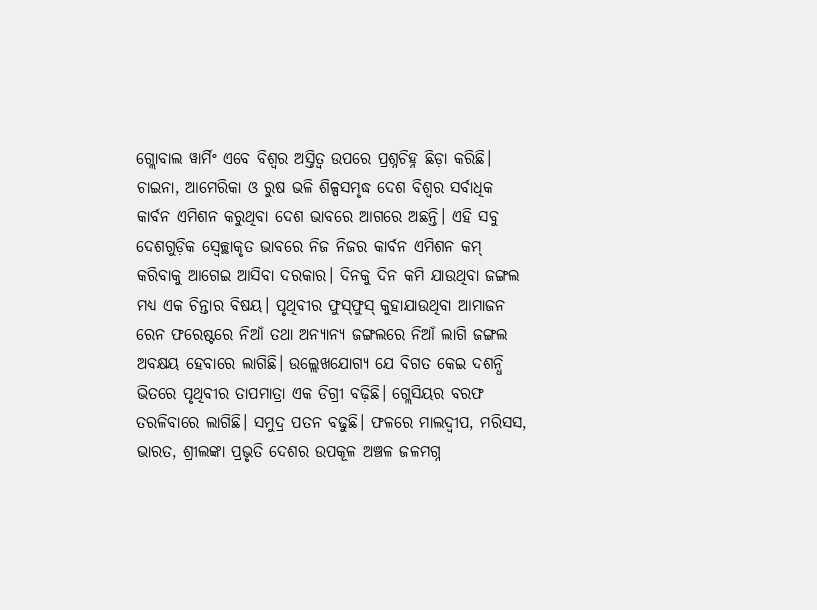ଗ୍ଲୋବାଲ ୱାର୍ମିଂ ଏବେ ବିଶ୍ୱର ଅସ୍ତିତ୍ୱ ଉପରେ ପ୍ରଶ୍ନଚିହ୍ନ ଛିଡ଼ା କରିଛି। ଚାଇନା, ଆମେରିକା ଓ ରୁଷ ଭଳି ଶିଳ୍ପସମୃଦ୍ଧ ଦେଶ ବିଶ୍ୱର ସର୍ବାଧିକ କାର୍ବନ ଏମିଶନ କରୁଥିବା ଦେଶ ଭାବରେ ଆଗରେ ଅଛନ୍ତି। ଏହି ସବୁ ଦେଶଗୁଡ଼ିକ ସ୍ବେଚ୍ଛାକୃତ ଭାବରେ ନିଜ ନିଜର କାର୍ବନ ଏମିଶନ କମ୍‌ କରିବାକୁ ଆଗେଇ ଆସିବା ଦରକାର। ଦିନକୁ ଦିନ କମି ଯାଉଥିବା ଜଙ୍ଗଲ ମଧ୍ୟ ଏକ ଚିନ୍ତାର ବିଷୟ। ପୃଥିବୀର ଫୁସ୍‌ଫୁସ୍‌ କୁହାଯାଉଥିବା ଆମାଜନ ରେନ ଫରେଷ୍ଟରେ ନିଆଁ ତଥା ଅନ୍ୟାନ୍ୟ ଜଙ୍ଗଲରେ ନିଆଁ ଲାଗି ଜଙ୍ଗଲ ଅବକ୍ଷୟ ହେବାରେ ଲାଗିଛି। ଉଲ୍ଲେଖଯୋଗ୍ୟ ଯେ ବିଗତ କେଇ ଦଶନ୍ଧି ଭିତରେ ପୃଥିବୀର ତାପମାତ୍ରା ଏକ ଡିଗ୍ରୀ ବଢ଼ିଛି। ଗ୍ଲେସିୟର ବରଫ ତରଳିବାରେ ଲାଗିଛି। ସମୁଦ୍ର ପତନ ବଢୁଛି। ଫଳରେ ମାଲଦ୍ୱୀପ, ମରିସସ, ଭାରତ, ଶ୍ରୀଲଙ୍କା ପ୍ରଭୃତି ଦେଶର ଉପକୂଳ ଅଞ୍ଚଳ ଜଳମଗ୍ନ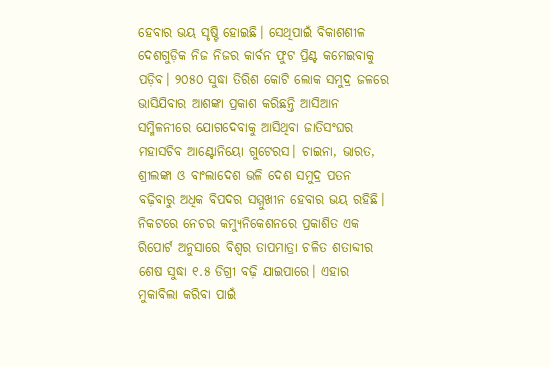ହେବାର ଭୟ ସୃଷ୍ଟି ହୋଇଛି। ସେଥିପାଇଁ ବିକାଶଶୀଳ ଦେଶଗୁଡ଼ିକ ନିଜ ନିଜର କାର୍ବନ ଫୁଟ ପ୍ରିଣ୍ଟ କମେଇବାକୁ ପଡ଼ିବ। ୨୦୫୦ ସୁଦ୍ଧା ତିରିଶ କୋଟି ଲୋକ ସମୁଦ୍ର ଜଳରେ ଭାସିଯିବାର ଆଶଙ୍କା ପ୍ରକାଶ କରିଛନ୍ତି ଆସିଆନ ସମ୍ମିଳନୀରେ ଯୋଗଦେବାକୁ ଆସିଥିବା ଜାତିସଂଘର ମହାସଚିବ ଆଣ୍ଟୋନିୟୋ ଗୁଟେରସ। ଚାଇନା, ଭାରତ, ଶ୍ରୀଲଙ୍କା ଓ ବାଂଲାଦେଶ ଭଳି ଦେଶ ସମୁଦ୍ର ପତନ ବଢ଼ିବାରୁ ଅଧିକ ବିପଦର ସମ୍ମୁଖୀନ ହେବାର ଭୟ ରହିଛି। ନିକଟରେ ନେଚର କମ୍ୟୁନିକେଶନରେ ପ୍ରକାଶିତ ଏକ ରିପୋର୍ଟ ଅନୁସାରେ ବିଶ୍ବର ତାପମାତ୍ରା ଚଳିତ ଶତାବ୍ଦୀର ଶେଷ ସୁଦ୍ଧା ୧.୫ ଡିଗ୍ରୀ ବଢ଼ି ଯାଇପାରେ। ଏହାର ମୁକାବିଲା କରିବା ପାଇଁ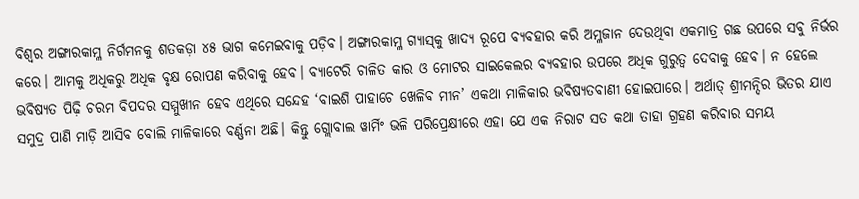ବିଶ୍ୱର ଅଙ୍ଗାରକାମ୍ଳ ନିର୍ଗମନକୁ ଶତକଡ଼ା ୪୫ ଭାଗ କମେଇବାକୁ ପଡ଼ିବ। ଅଙ୍ଗାରକାମ୍ଳ ଗ୍ୟାସ୍‌କୁ ଖାଦ୍ୟ ରୂପେ ବ୍ୟବହାର କରି ଅମ୍ଳଜାନ ଦେଉଥିବା ଏକମାତ୍ର ଗଛ ଉପରେ ସବୁ ନିର୍ଭର କରେ। ଆମକୁ ଅଧିକରୁ ଅଧିକ ବୃକ୍ଷ ରୋପଣ କରିବାକୁ ହେବ। ବ୍ୟାଟେରି ଚାଳିତ କାର ଓ ମୋଟର ସାଇକେଲର ବ୍ୟବହାର ଉପରେ ଅଧିକ ଗୁରୁତ୍ୱ ଦେବାକୁ ହେବ। ନ ହେଲେ ଭବିଷ୍ୟତ ପିଢ଼ି ଚରମ ବିପଦର ସମ୍ମୁଖୀନ ହେବ ଏଥିରେ ସନ୍ଦେହ ‘ବାଇଶି ପାହାଚେ ଖେଳିବ ମୀନ’ ଏକଥା ମାଳିକାର ଭବିଷ୍ୟତବାଣୀ ହୋଇପାରେ। ଅର୍ଥାତ୍‌ ଶ୍ରୀମନ୍ଦିର ଭିତର ଯାଏ ସମୁଦ୍ର ପାଣି ମାଡ଼ି ଆସିବ ବୋଲି ମାଳିକାରେ ବର୍ଣ୍ଣନା ଅଛି। କିନ୍ତୁ ଗ୍ଲୋବାଲ ୱାର୍ମିଂ ଭଳି ପରିପ୍ରେକ୍ଷୀରେ ଏହା ଯେ ଏକ ନିରାଟ ସତ କଥା ତାହା ଗ୍ରହଣ କରିବାର ସମୟ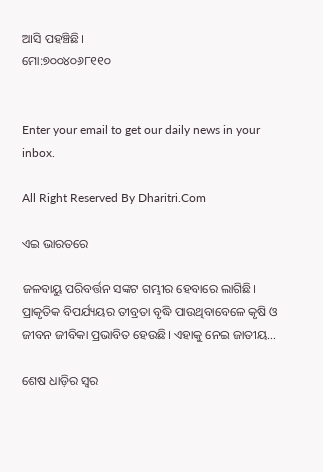ଆସି ପହଞ୍ଚିଛି।
ମୋ:୭୦୦୪୦୬୮୧୧୦


Enter your email to get our daily news in your inbox.

All Right Reserved By Dharitri.Com

ଏଇ ଭାରତରେ

ଜଳବାୟୁ ପରିବର୍ତ୍ତନ ସଙ୍କଟ ଗମ୍ଭୀର ହେବାରେ ଲାଗିଛି। ପ୍ରାକୃତିକ ବିପର୍ଯ୍ୟୟର ତୀବ୍ରତା ବୃଦ୍ଧି ପାଉଥିବାବେଳେ କୃଷି ଓ ଜୀବନ ଜୀବିକା ପ୍ରଭାବିତ ହେଉଛି। ଏହାକୁ ନେଇ ଜାତୀୟ…

ଶେଷ ଧାଡ଼ିର ସ୍ବର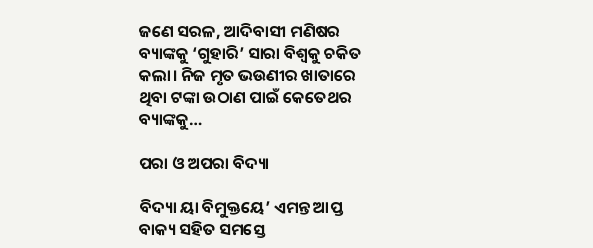ଜଣେ ସରଳ, ଆଦିବାସୀ ମଣିଷର ବ୍ୟାଙ୍କକୁ ‘ଗୁହାରି’ ସାରା ବିଶ୍ୱକୁ ଚକିତ କଲା। ନିଜ ମୃତ ଭଉଣୀର ଖାତାରେ ଥିବା ଟଙ୍କା ଉଠାଣ ପାଇଁ କେତେଥର ବ୍ୟାଙ୍କକୁ…

ପରା ଓ ଅପରା ବିଦ୍ୟା

ବିଦ୍ୟା ୟା ବିମୁକ୍ତୟେ’ ଏମନ୍ତ ଆପ୍ତ ବାକ୍ୟ ସହିତ ସମସ୍ତେ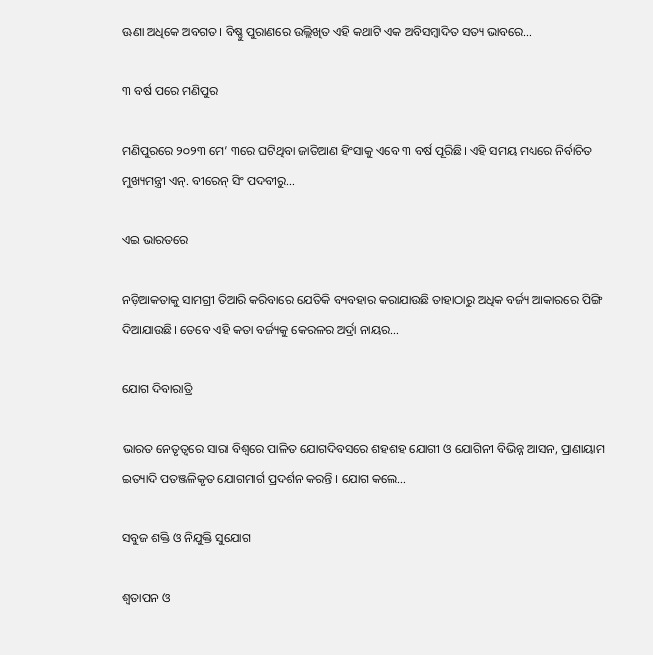ଊଣା ଅଧିକେ ଅବଗତ। ବିଷ୍ଣୁ ପୁରାଣରେ ଉଲ୍ଲିଖିତ ଏହି କଥାଟି ଏକ ଅବିସମ୍ବାଦିତ ସତ୍ୟ ଭାବରେ…

୩ ବର୍ଷ ପରେ ମଣିପୁର

ମଣିପୁରରେ ୨୦୨୩ ମେ’ ୩ରେ ଘଟିଥିବା ଜାତିଆଣ ହିଂସାକୁ ଏବେ ୩ ବର୍ଷ ପୂରିଛି। ଏହି ସମୟ ମଧ୍ୟରେ ନିର୍ବାଚିତ ମୁଖ୍ୟମନ୍ତ୍ରୀ ଏନ୍‌. ବୀରେନ୍‌ ସିଂ ପଦବୀରୁ…

ଏଇ ଭାରତରେ

ନଡ଼ିଆକତାକୁ ସାମଗ୍ରୀ ତିଆରି କରିବାରେ ଯେତିକି ବ୍ୟବହାର କରାଯାଉଛି ତାହାଠାରୁ ଅଧିକ ବର୍ଜ୍ୟ ଆକାରରେ ପିଙ୍ଗି ଦିଆଯାଉଛି। ତେବେ ଏହି କତା ବର୍ଜ୍ୟକୁ କେରଳର ଅର୍ଦ୍ରା ନାୟର…

ଯୋଗ ଦିବାରାତ୍ରି

ଭାରତ ନେତୃତ୍ୱରେ ସାରା ବିଶ୍ୱରେ ପାଳିତ ଯୋଗଦିବସରେ ଶହଶହ ଯୋଗୀ ଓ ଯୋଗିନୀ ବିଭିନ୍ନ ଆସନ, ପ୍ରାଣାୟାମ ଇତ୍ୟାଦି ପତଞ୍ଜଳିକୃତ ଯୋଗମାର୍ଗ ପ୍ରଦର୍ଶନ କରନ୍ତି । ଯୋଗ କଲେ…

ସବୁଜ ଶକ୍ତି ଓ ନିଯୁକ୍ତି ସୁଯୋଗ

ଶ୍ୱତାପନ ଓ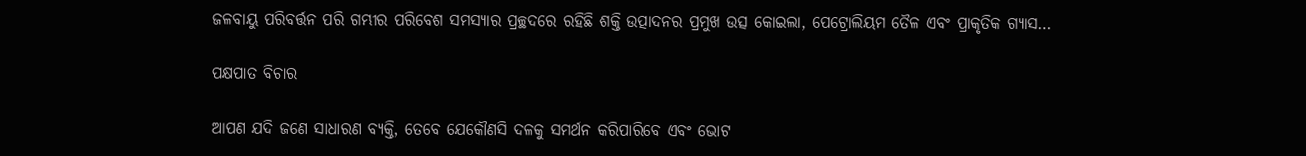ଜଳବାୟୁ ପରିବର୍ତ୍ତନ ପରି ଗମ୍ଭୀର ପରିବେଶ ସମସ୍ୟାର ପ୍ରଚ୍ଛଦରେ ରହିଛି ଶକ୍ତି ଉତ୍ପାଦନର ପ୍ରମୁଖ ଉତ୍ସ କୋଇଲା, ପେଟ୍ରୋଲିୟମ ତୈଳ ଏବଂ ପ୍ରାକୃତିକ ଗ୍ୟାସ…

ପକ୍ଷପାତ ବିଚାର

ଆପଣ ଯଦି ଜଣେ ସାଧାରଣ ବ୍ୟକ୍ତି, ତେବେ ଯେକୌଣସି ଦଳକୁ ସମର୍ଥନ କରିପାରିବେ ଏବଂ ଭୋଟ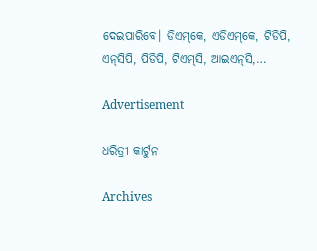ଦେଇପାରିବେ। ଡିଏମ୍‌କେ, ଏଡିଏମ୍‌କେ, ଟିଡିପି, ଏନ୍‌ସିପି, ପିଡିପି, ଟିଏମ୍‌ସି, ଆଇଏନ୍‌ସି,…

Advertisement

ଧରିତ୍ରୀ କାର୍ଟୁନ

Archives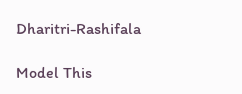Dharitri-Rashifala

Model This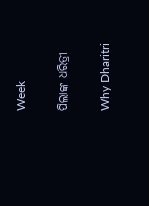Week

ପିଲାଙ୍କ ଧରିତ୍ରୀ

Why Dharitri